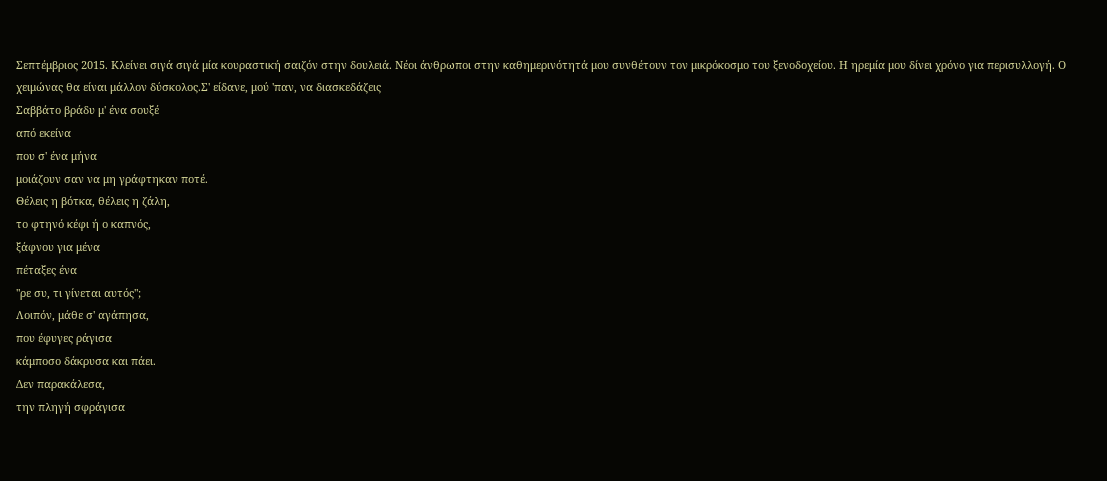Σεπτέμβριος 2015. Κλείνει σιγά σιγά μία κουραστική σαιζόν στην δουλειά. Νέοι άνθρωποι στην καθημερινότητά μου συνθέτουν τον μικρόκοσμο του ξενοδοχείου. Η ηρεμία μου δίνει χρόνο για περισυλλογή. Ο χειμώνας θα είναι μάλλον δύσκολος.Σ' είδανε, μού 'παν, να διασκεδάζεις
Σαββάτο βράδυ μ' ένα σουξέ
από εκείνα
που σ' ένα μήνα
μοιάζουν σαν να μη γράφτηκαν ποτέ.
Θέλεις η βότκα, θέλεις η ζάλη,
το φτηνό κέφι ή ο καπνός,
ξάφνου για μένα
πέταξες ένα
"ρε συ, τι γίνεται αυτός";
Λοιπόν, μάθε σ' αγάπησα,
που έφυγες ράγισα
κάμποσο δάκρυσα και πάει.
Δεν παρακάλεσα,
την πληγή σφράγισα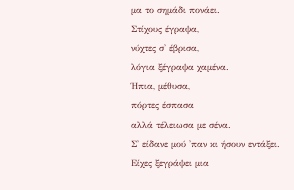μα το σημάδι πονάει.
Στίχους έγραψα,
νύχτες σ' έβρισα,
λόγια ξέγραψα χαμένα.
Ήπια, μέθυσα,
πόρτες έσπασα
αλλά τέλειωσα με σένα.
Σ' είδανε μού 'παν κι ήσουν εντάξει.
Είχες ξεγράψει μια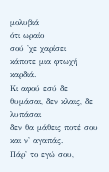μολυβιά
ότι ωραίο
σού 'χε χαρίσει
κάποτε μια φτωχή καρδιά.
Κι αφού εσύ δε θυμάσαι, δεν κλαις, δε λυπάσαι
δεν θα μάθεις ποτέ σου και ν' αγαπάς.
Πάρ' το εγώ σου,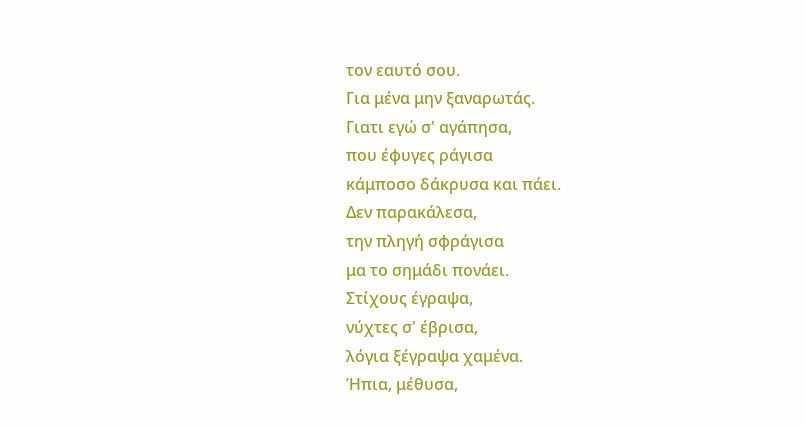τον εαυτό σου.
Για μένα μην ξαναρωτάς.
Γιατι εγώ σ' αγάπησα,
που έφυγες ράγισα
κάμποσο δάκρυσα και πάει.
Δεν παρακάλεσα,
την πληγή σφράγισα
μα το σημάδι πονάει.
Στίχους έγραψα,
νύχτες σ' έβρισα,
λόγια ξέγραψα χαμένα.
Ήπια, μέθυσα,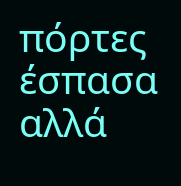πόρτες έσπασα
αλλά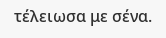τέλειωσα με σένα.